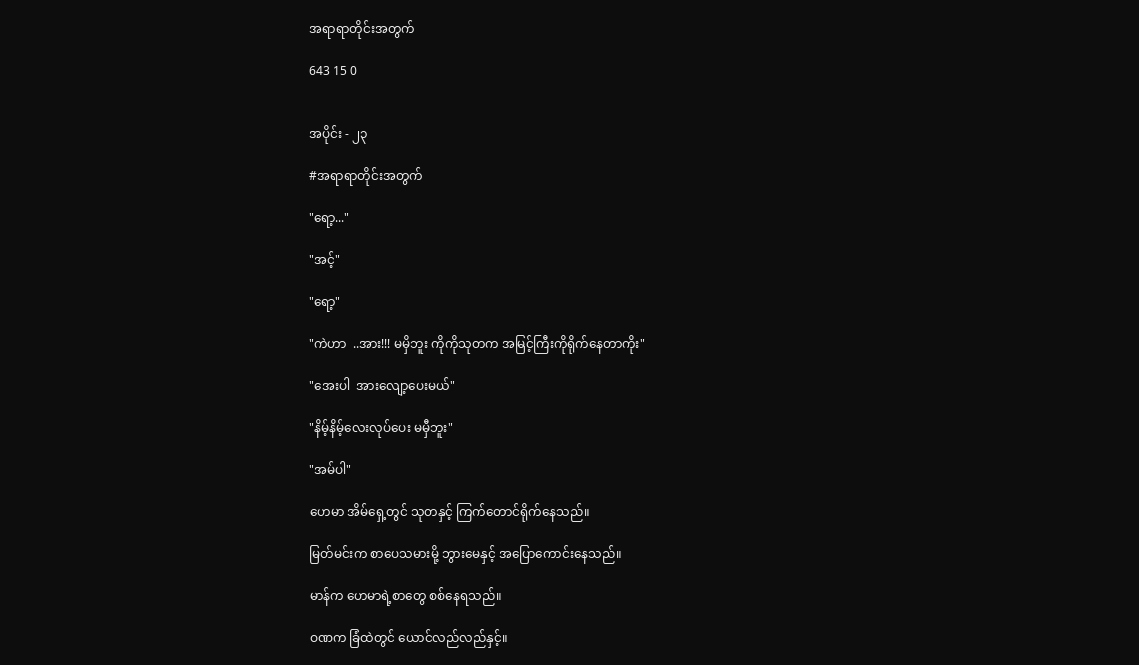အရာရာတိုင်းအတွက်

643 15 0


အပိုင်း - ၂၃

#အရာရာတိုင်းအတွက်

"ရော့..."

"အင့်"

"ရော့"

"ကဲဟာ  ..အား!!! မမှိဘူး ကိုကိုသုတက အမြင့်ကြီးကိုရိုက်နေတာကိုး"

"အေးပါ  အားလျော့ပေးမယ်"

"နိမ့်နိမ့်လေးလုပ်ပေး မမှီဘူး"

"အမ်ပါ"

ဟေမာ အိမ်ရှေ့တွင် သုတနှင့် ကြက်တောင်ရိုက်နေသည်။

မြတ်မင်းက စာပေသမားမို့ ဘွားမေနှင့် အပြောကောင်းနေသည်။

မာန်က ဟေမာရဲ့စာတွေ စစ်နေရသည်။

ဝဏက ‌ခြံထဲတွင် ယောင်လည်လည်နှင့်။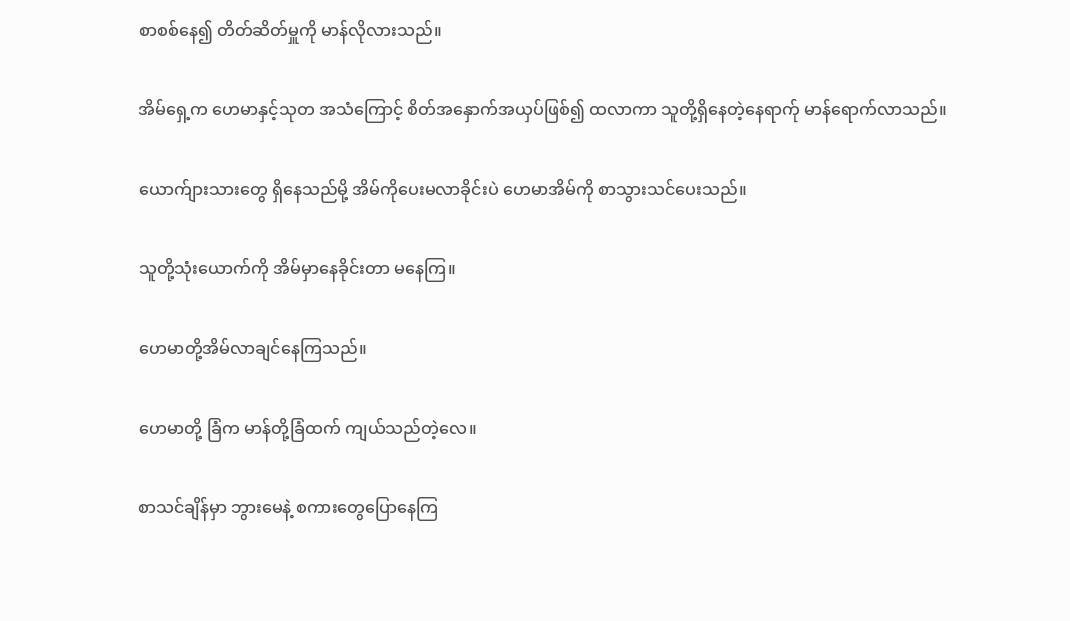စာစစ်နေ၍ တိတ်ဆိတ်မှူကို မာန်လိုလားသည်။

အိမ်ရှေ့က ဟေမာနှင့်သုတ အသံကြောင့် စိတ်အနှောက်အယှပ်ဖြစ်၍ ထလာကာ သူတို့ရှိနေတဲ့နေရာက်ု မာန်ရောက်လာသည်။

ယောက်ျားသားတွေ ရှိနေသည်မို့ အိမ်ကိုပေးမလာခိုင်းပဲ ဟေမာအိမ်ကို စာသွားသင်ပေးသည်။

သူတို့သုံးယောက်ကို အိမ်မှာနေခိုင်းတာ မနေကြ။

ဟေမာတို့အိမ်လာချင်နေကြသည်။

ဟေမာတို့ ခြံက မာန်တို့ခြံထက် ကျယ်သည်တဲ့လေ။

စာသင်ချိန်မှာ ဘွားမေနဲ့ စကားတွေပြောနေကြ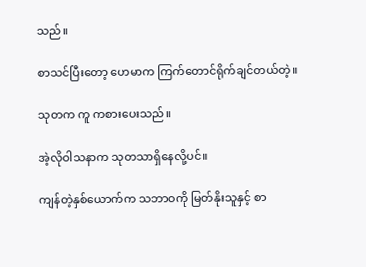သည်။

စာသင်ပြီးတော့ ဟေမာက ကြက်တောင်ရိုက်ချင်တယ်တဲ့။

သုတက ကူ ကစားပေးသည်။

အဲ့လိုဝါသနာက သုတသာရှိနေလို့ပင်။

ကျန်တဲ့နှစ်ယောက်က သဘာဝကို မြတ်နိုးသူနှင့် စာ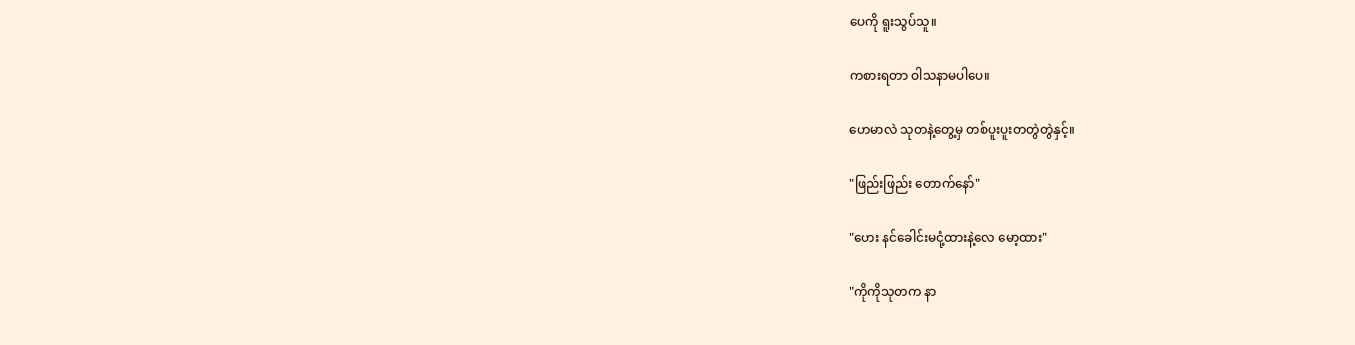ပေကို ရူးသွပ်သူ။

ကစားရတာ ဝါသနာမပါပေ။

ဟေမာလဲ သုတနဲ့တွေ့မှ တစ်ပူးပူးတတွဲတွဲနှင့်။

"ဖြည်းဖြည်း တောက်နော်"

"ဟေး နင်ခေါင်းမငုံ့ထားနဲ့လေ မော့ထား"

"ကိုကိုသုတက နာ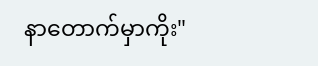နာတောက်မှာကိုး"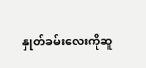နှုတ်ခမ်းလေးကိုဆူ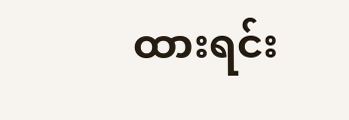ထားရင်း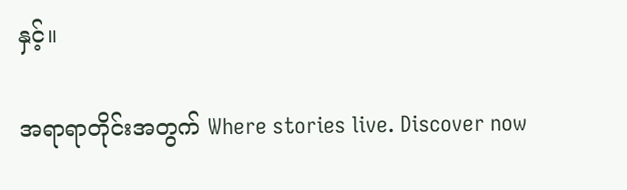နှင့်။

အရာရာတိုင်းအတွက် Where stories live. Discover now